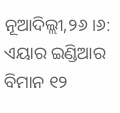ନୂଆଦିଲ୍ଲୀ,୨୬।୬: ଏୟାର ଇଣ୍ଡିଆର ବିମାନ ୧୨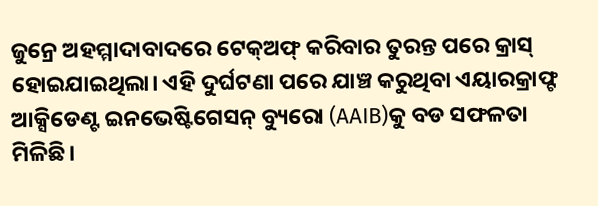ଜୁନ୍ରେ ଅହମ୍ମାଦାବାଦରେ ଟେକ୍ଅଫ୍ କରିବାର ତୁରନ୍ତ ପରେ କ୍ରାସ୍ ହୋଇଯାଇଥିଲା। ଏହି ଦୁର୍ଘଟଣା ପରେ ଯାଞ୍ଚ କରୁଥିବା ଏୟାରକ୍ରାଫ୍ଟ ଆକ୍ସିଡେଣ୍ଟ ଇନଭେଷ୍ଟିଗେସନ୍ ବ୍ୟୁରୋ (AAIB)କୁ ବଡ ସଫଳତା ମିଳିଛି।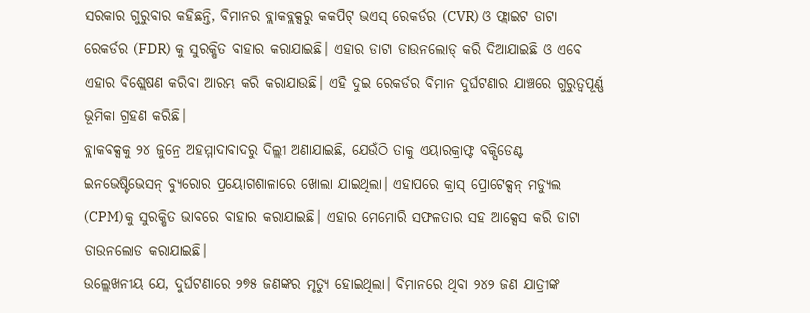ସରକାର ଗୁରୁବାର କହିଛନ୍ତି, ବିମାନର ବ୍ଲାକବ୍ଲକ୍ସରୁ କକପିଟ୍ ଭଏସ୍ ରେକର୍ଡର (CVR) ଓ ଫ୍ଲାଇଟ ଡାଟା ରେକର୍ଡର (FDR) କୁ ସୁରକ୍ଷିତ ବାହାର କରାଯାଇଛି। ଏହାର ଡାଟା ଡାଉନଲୋଡ୍ କରି ଦିଆଯାଇଛି ଓ ଏବେ ଏହାର ବିଶ୍ଲେଷଣ କରିବା ଆରମ୍ଭ କରି କରାଯାଉଛି। ଏହି ଦୁଇ ରେକର୍ଡର ବିମାନ ଦୁର୍ଘଟଣାର ଯାଞ୍ଚରେ ଗୁରୁତ୍ବପୂର୍ଣ୍ଣ ଭୂମିକା ଗ୍ରହଣ କରିଛି।
ବ୍ଲାକବକ୍ସକୁ ୨୪ ଜୁନ୍ରେ ଅହମ୍ମାଦାବାଦରୁ ଦିଲ୍ଲୀ ଅଣାଯାଇଛି, ଯେଉଁଠି ତାକୁ ଏୟାରକ୍ରାଫ୍ଟ ବକ୍ସିଡେଣ୍ଟ ଇନଭେଷ୍ଟିଭେସନ୍ ବ୍ୟୁରୋର ପ୍ରୟୋଗଶାଳାରେ ଖୋଲା ଯାଇଥିଲା। ଏହାପରେ କ୍ରାସ୍ ପ୍ରୋଟେକ୍ସନ୍ ମଡ୍ୟୁଲ (CPM)କୁ ସୁରକ୍ଷିତ ଭାବରେ ବାହାର କରାଯାଇଛି। ଏହାର ମେମୋରି ସଫଳତାର ସହ ଆକ୍ସେସ କରି ଡାଟା ଡାଉନଲୋଡ କରାଯାଇଛି।
ଉଲ୍ଲେଖନୀୟ ଯେ, ଦୁର୍ଘଟଣାରେ ୨୭୫ ଜଣଙ୍କର ମୃତ୍ୟୁ ହୋଇଥିଲା। ବିମାନରେ ଥିବା ୨୪୨ ଜଣ ଯାତ୍ରୀଙ୍କ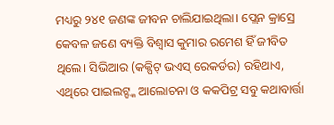ମଧ୍ୟରୁ ୨୪୧ ଜଣଙ୍କ ଜୀବନ ଚାଲିଯାଇଥିଲା। ପ୍ଲେନ କ୍ରାସ୍ରେ କେବଳ ଜଣେ ବ୍ୟକ୍ତି ବିଶ୍ବାସ କୁମାର ରମେଶ ହିଁ ଜୀବିତ ଥିଲେ। ସିଭିଆର (କକ୍ପିଟ୍ ଭଏସ୍ ରେକର୍ଡର) ରହିଥାଏ, ଏଥିରେ ପାଇଲଟ୍ଙ୍କ ଆଲୋଚନା ଓ କକପିଟ୍ର ସବୁ କଥାବାର୍ତ୍ତା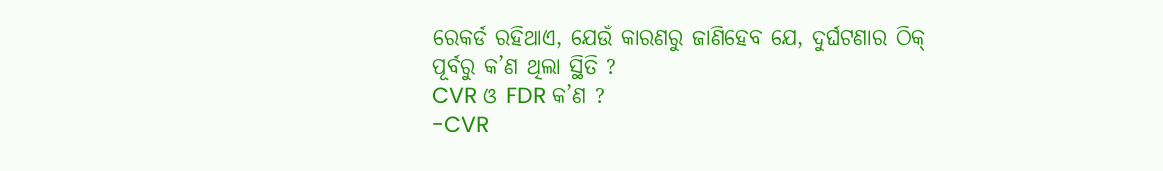ରେକର୍ଡ ରହିଥାଏ, ଯେଉଁ କାରଣରୁ ଜାଣିହେବ ଯେ, ଦୁର୍ଘଟଣାର ଠିକ୍ ପୂର୍ବରୁ କ’ଣ ଥିଲା ସ୍ଥିତି ?
CVR ଓ FDR କ’ଣ ?
-CVR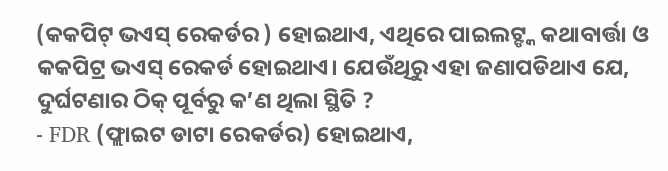(କକପିଟ୍ ଭଏସ୍ ରେକର୍ଡର ) ହୋଇଥାଏ, ଏଥିରେ ପାଇଲଟ୍ଙ୍କ କଥାବାର୍ତ୍ତା ଓ କକପିଟ୍ର ଭଏସ୍ ରେକର୍ଡ ହୋଇଥାଏ। ଯେଉଁଥିରୁ ଏହା ଜଣାପଡିଥାଏ ଯେ, ଦୁର୍ଘଟଣାର ଠିକ୍ ପୂର୍ବରୁ କ’ଣ ଥିଲା ସ୍ଥିତି ?
- FDR (ଫ୍ଲାଇଟ ଡାଟା ରେକର୍ଡର) ହୋଇଥାଏ,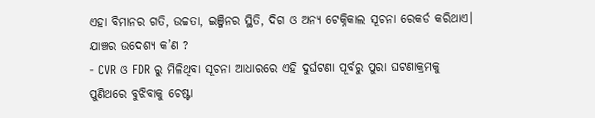ଏହା ବିମାନର ଗତି, ଉଚ୍ଚତା, ଇଞ୍ଜିନର ସ୍ଥିତି, ଦିଗ ଓ ଅନ୍ୟ ଟେକ୍ନିକାଲ ସୂଚନା ରେକର୍ଡ କରିଥାଏ।
ଯାଞ୍ଚର ଉଦେଶ୍ୟ କ’ଣ ?
- CVR ଓ FDR ରୁ ମିଳିଥିବା ସୂଚନା ଆଧାରରେ ଏହି ଦୁର୍ଘଟଣା ପୂର୍ବରୁ ପୁରା ଘଟଣାକ୍ରମକୁ ପୁଣିଥରେ ବୁଝିବାକୁ ଚେଷ୍ଟା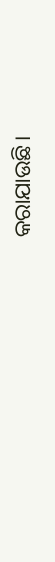କରାଯାଉଛି।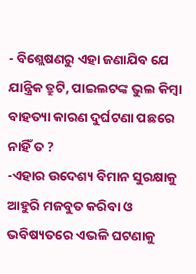- ବିଶ୍ଲେଷଣରୁ ଏହା ଜଣାଯିବ ଯେ ଯାନ୍ତ୍ରିକ ତ୍ରୁଟି, ପାଇଲଟଙ୍କ ଭୁଲ କିମ୍ବା ବାହତ୍ୟା କାରଣ ଦୁର୍ଘଟଣା ପଛରେ ନାହିଁ ତ ?
-ଏହାର ଉଦେଶ୍ୟ ବିମାନ ସୁରକ୍ଷାକୁ ଆହୁରି ମଜବୁତ କରିବା ଓ ଭବିଷ୍ୟତରେ ଏଭଳି ଘଟଣାକୁ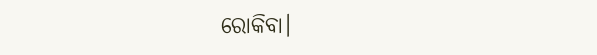ରୋକିବା।